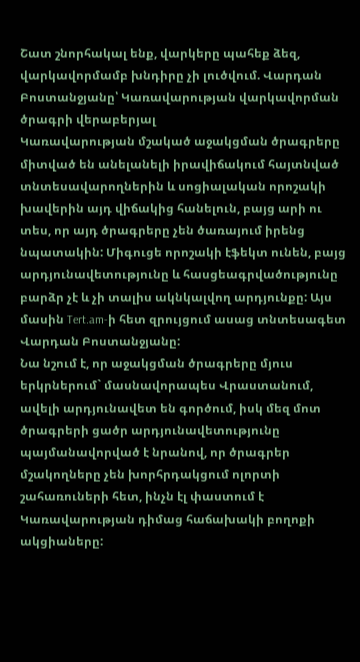Շատ շնորհակալ ենք, վարկերը պահեք ձեզ, վարկավորմամբ խնդիրը չի լուծվում. Վարդան Բոստանջյանը՝ Կառավարության վարկավորման ծրագրի վերաբերյալ
Կառավարության մշակած աջակցման ծրագրերը միտված են անելանելի իրավիճակում հայտնված տնտեսավարողներին և սոցիալական որոշակի խավերին այդ վիճակից հանելուն, բայց արի ու տես, որ այդ ծրագրերը չեն ծառայում իրենց նպատակին: Միգուցե որոշակի էֆեկտ ունեն, բայց արդյունավետությունը և հասցեագրվածությունը բարձր չէ և չի տալիս ակնկալվող արդյունքը: Այս մասին Tert.am-ի հետ զրույցում ասաց տնտեսագետ Վարդան Բոստանջյանը:
Նա նշում է, որ աջակցման ծրագրերը մյուս երկրներում` մասնավորապես Վրաստանում, ավելի արդյունավետ են գործում, իսկ մեզ մոտ ծրագրերի ցածր արդյունավետությունը պայմանավորված է նրանով, որ ծրագրեր մշակողները չեն խորհրդակցում ոլորտի շահառուների հետ, ինչն էլ փաստում է Կառավարության դիմաց հաճախակի բողոքի ակցիաները: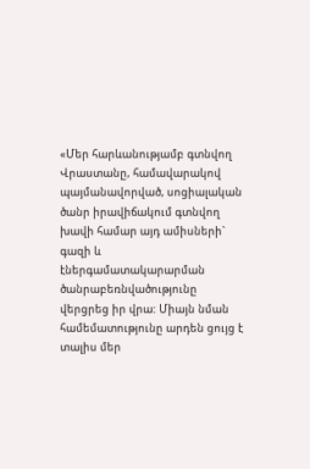«Մեր հարևանությամբ գտնվող Վրաստանը, համավարակով պայմանավորված, սոցիալական ծանր իրավիճակում գտնվող խավի համար այդ ամիսների` գազի և էներգամատակարարման ծանրաբեռնվածությունը վերցրեց իր վրա: Միայն նման համեմատությունը արդեն ցույց է տալիս մեր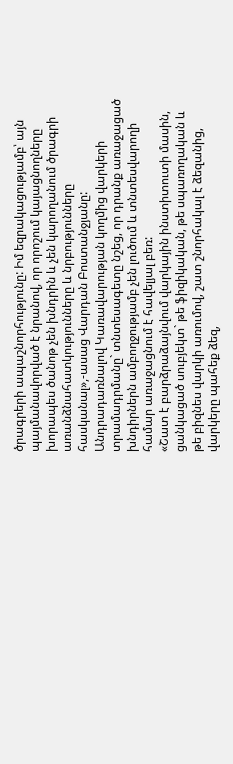ծրագրերի ապաշնորհությունը: Իմ եզրակացությամբ՝ այն պայմանավորված է նրանով, որ որոշում կայացնողները խորապես ծանոթ չեն խնդրին և չեն կարողանում ծրագրի առանձնահատկությունները և նրբությունները հասկանալ»,-ասաց Վարդան Բոստանջյանը:
Անդրադառնալով Կառավարության կողմից վարկերի տրամադրմանը` տնտեսագետը նշեց, որ դրանք առաջացած խնդիրներն ամբողջությամբ չեն լուծում և տնտեսվարողի համար առաջացնում է հավելյալ բեռ:
«Շատ է բարձրաձայնվում վարկային ինստիտուտի մասին, ցանկացած սուբյեկտ` թե ֆիզիկական, թե սպառողական և թե բիզնես վարկի առումով, շատ շնորհակալ է ձեզանից, վարկերը պահեք ձեզ,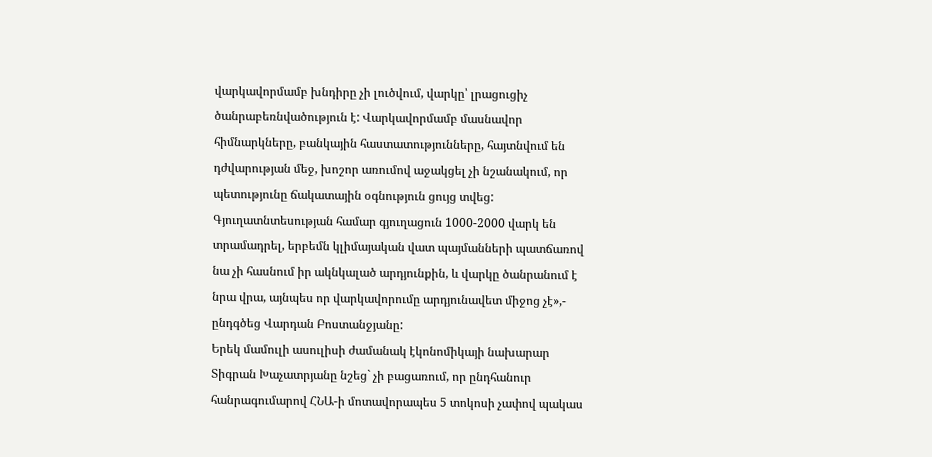վարկավորմամբ խնդիրը չի լուծվում, վարկը՝ լրացուցիչ ծանրաբեռնվածություն է: Վարկավորմամբ մասնավոր հիմնարկները, բանկային հաստատությունները, հայտնվում են դժվարության մեջ, խոշոր առումով աջակցել չի նշանակում, որ պետությունը ճակատային օգնություն ցույց տվեց: Գյուղատնտեսության համար գյուղացուն 1000-2000 վարկ են տրամադրել, երբեմն կլիմայական վատ պայմանների պատճառով նա չի հասնում իր ակնկալած արդյունքին, և վարկը ծանրանում է նրա վրա, այնպես որ վարկավորումը արդյունավետ միջոց չէ»,- ընդգծեց Վարդան Բոստանջյանը:
Երեկ մամուլի ասուլիսի ժամանակ էկոնոմիկայի նախարար Տիգրան Խաչատրյանը նշեց` չի բացառում, որ ընդհանուր հանրագումարով ՀՆԱ-ի մոտավորապես 5 տոկոսի չափով պակաս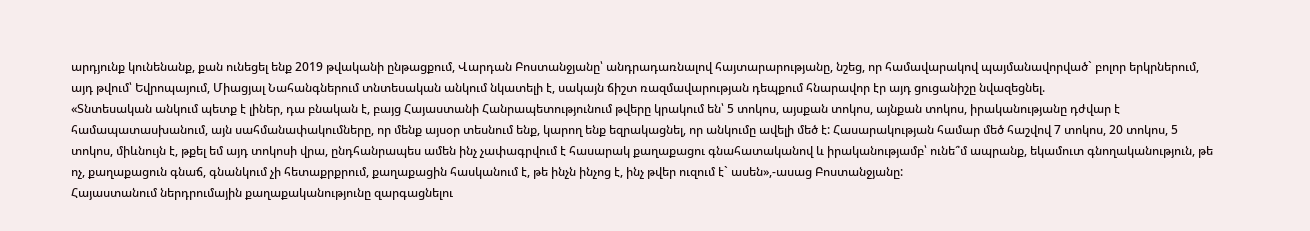արդյունք կունենանք, քան ունեցել ենք 2019 թվականի ընթացքում, Վարդան Բոստանջյանը՝ անդրադառնալով հայտարարությանը, նշեց, որ համավարակով պայմանավորված` բոլոր երկրներում, այդ թվում՝ Եվրոպայում, Միացյալ Նահանգներում տնտեսական անկում նկատելի է, սակայն ճիշտ ռազմավարության դեպքում հնարավոր էր այդ ցուցանիշը նվազեցնել.
«Տնտեսական անկում պետք է լիներ, դա բնական է, բայց Հայաստանի Հանրապետությունում թվերը կրակում են՝ 5 տոկոս, այսքան տոկոս, այնքան տոկոս, իրականությանը դժվար է համապատասխանում, այն սահմանափակումները, որ մենք այսօր տեսնում ենք, կարող ենք եզրակացնել, որ անկումը ավելի մեծ է: Հասարակության համար մեծ հաշվով 7 տոկոս, 20 տոկոս, 5 տոկոս, միևնույն է, թքել եմ այդ տոկոսի վրա, ընդհանրապես ամեն ինչ չափագրվում է հասարակ քաղաքացու գնահատականով և իրականությամբ՝ ունե՞մ ապրանք, եկամուտ գնողականություն, թե ոչ, քաղաքացուն գնաճ, գնանկում չի հետաքրքրում, քաղաքացին հասկանում է, թե ինչն ինչոց է, ինչ թվեր ուզում է` ասեն»,-ասաց Բոստանջյանը:
Հայաստանում ներդրումային քաղաքականությունը զարգացնելու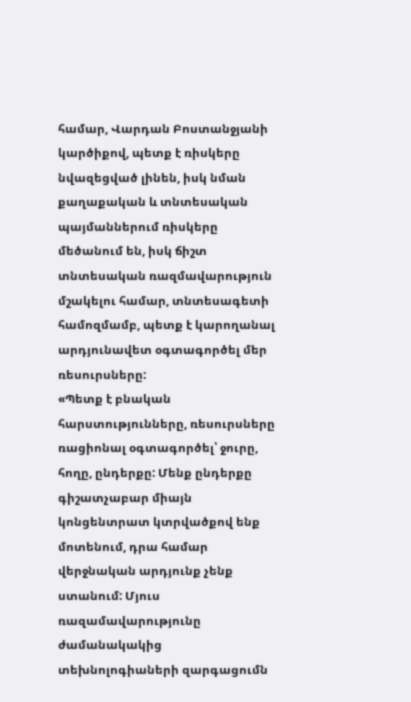համար, Վարդան Բոստանջյանի կարծիքով, պետք է ռիսկերը նվազեցված լինեն, իսկ նման քաղաքական և տնտեսական պայմաններում ռիսկերը մեծանում են, իսկ ճիշտ տնտեսական ռազմավարություն մշակելու համար, տնտեսագետի համոզմամբ, պետք է կարողանալ արդյունավետ օգտագործել մեր ռեսուրսները:
«Պետք է բնական հարստությունները, ռեսուրսները ռացիոնալ օգտագործել՝ ջուրը, հողը, ընդերքը: Մենք ընդերքը գիշատչաբար միայն կոնցենտրատ կտրվածքով ենք մոտենում, դրա համար վերջնական արդյունք չենք ստանում: Մյուս ռազամավարությունը ժամանակակից տեխնոլոգիաների զարգացումն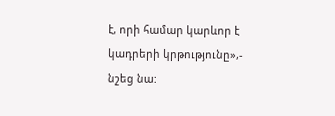է, որի համար կարևոր է կադրերի կրթությունը»,- նշեց նա: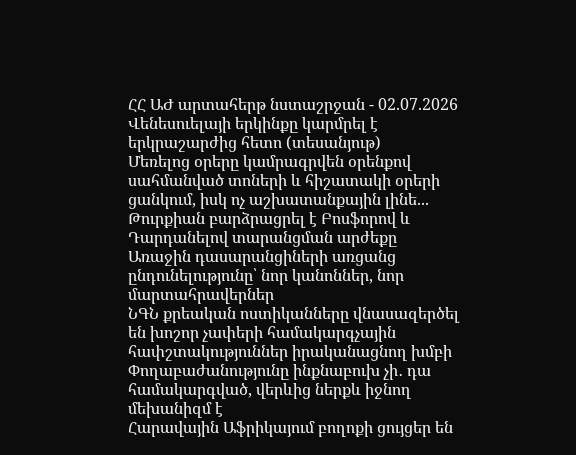ՀՀ ԱԺ արտահերթ նստաշրջան - 02.07.2026
Վենեսուելայի երկինքը կարմրել է երկրաշարժից հետո (տեսանյութ)
Մեռելոց օրերը կամրագրվեն օրենքով սահմանված տոների և հիշատակի օրերի ցանկում, իսկ ոչ աշխատանքային լինե...
Թուրքիան բարձրացրել է Բոսֆորով և Դարդանելով տարանցման արժեքը
Առաջին դասարանցիների առցանց ընդունելությունը՝ նոր կանոններ, նոր մարտահրավերներ
ՆԳՆ քրեական ոստիկանները վնասազերծել են խոշոր չափերի համակարգչային հափշտակություններ իրականացնող խմբի
Փողաբաժանությունը ինքնաբուխ չի․ դա համակարգված, վերևից ներքև իջնող մեխանիզմ է
Հարավային Աֆրիկայում բողոքի ցույցեր են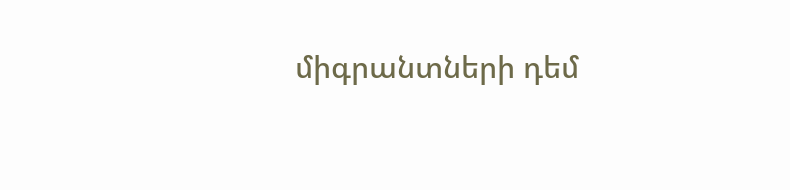միգրանտների դեմ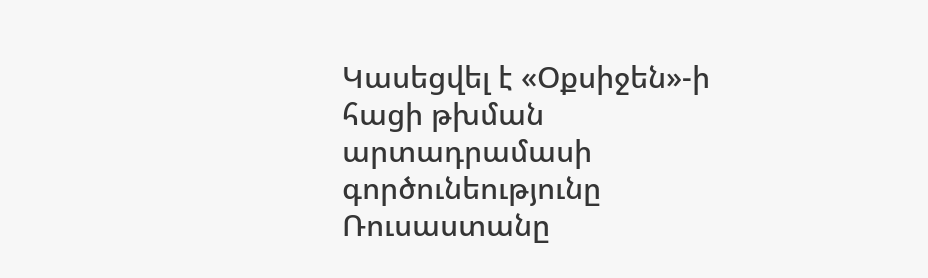Կասեցվել է «Օքսիջեն»-ի հացի թխման արտադրամասի գործունեությունը
Ռուսաստանը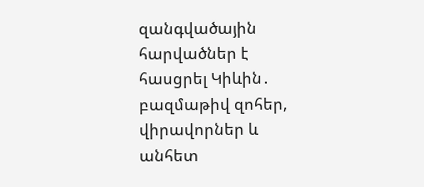զանգվածային հարվածներ է հասցրել Կիևին․ բազմաթիվ զոհեր, վիրավորներ և անհետ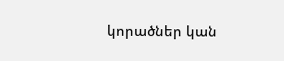կորածներ կան